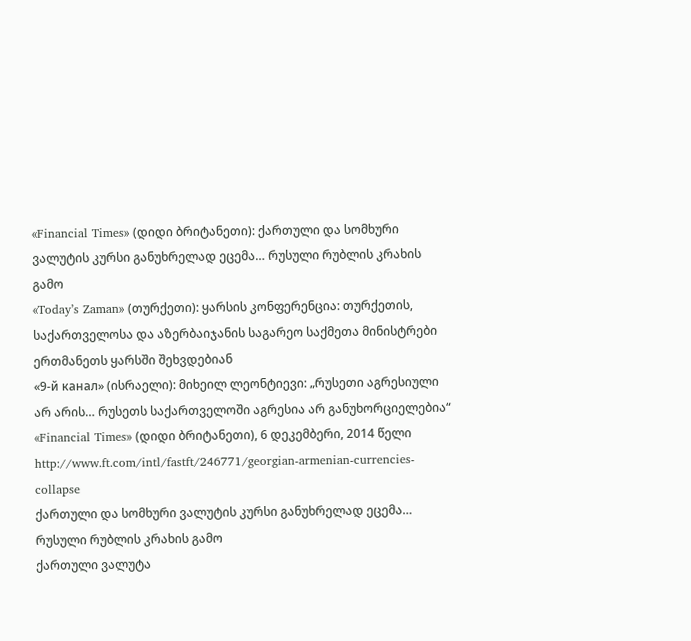«Financial Times» (დიდი ბრიტანეთი): ქართული და სომხური ვალუტის კურსი განუხრელად ეცემა… რუსული რუბლის კრახის გამო
«Today’s Zaman» (თურქეთი): ყარსის კონფერენცია: თურქეთის, საქართველოსა და აზერბაიჯანის საგარეო საქმეთა მინისტრები ერთმანეთს ყარსში შეხვდებიან
«9-й канал» (ისრაელი): მიხეილ ლეონტიევი: „რუსეთი აგრესიული არ არის… რუსეთს საქართველოში აგრესია არ განუხორციელებია“
«Financial Times» (დიდი ბრიტანეთი), 6 დეკემბერი, 2014 წელი
http://www.ft.com/intl/fastft/246771/georgian-armenian-currencies-collapse
ქართული და სომხური ვალუტის კურსი განუხრელად ეცემა… რუსული რუბლის კრახის გამო
ქართული ვალუტა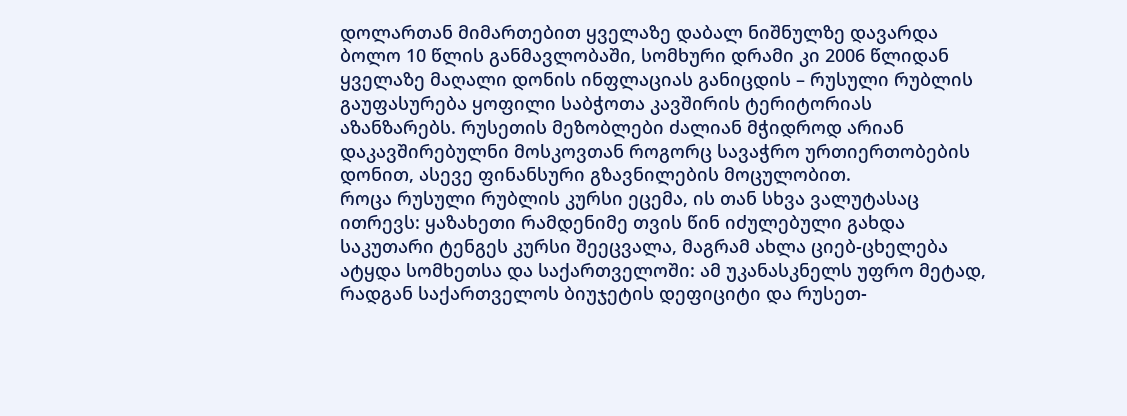დოლართან მიმართებით ყველაზე დაბალ ნიშნულზე დავარდა ბოლო 10 წლის განმავლობაში, სომხური დრამი კი 2006 წლიდან ყველაზე მაღალი დონის ინფლაციას განიცდის – რუსული რუბლის გაუფასურება ყოფილი საბჭოთა კავშირის ტერიტორიას აზანზარებს. რუსეთის მეზობლები ძალიან მჭიდროდ არიან დაკავშირებულნი მოსკოვთან როგორც სავაჭრო ურთიერთობების დონით, ასევე ფინანსური გზავნილების მოცულობით.
როცა რუსული რუბლის კურსი ეცემა, ის თან სხვა ვალუტასაც ითრევს: ყაზახეთი რამდენიმე თვის წინ იძულებული გახდა საკუთარი ტენგეს კურსი შეეცვალა, მაგრამ ახლა ციებ-ცხელება ატყდა სომხეთსა და საქართველოში: ამ უკანასკნელს უფრო მეტად, რადგან საქართველოს ბიუჯეტის დეფიციტი და რუსეთ-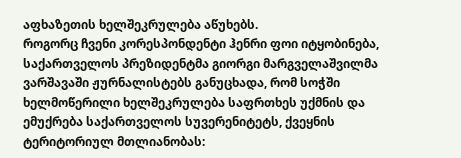აფხაზეთის ხელშეკრულება აწუხებს.
როგორც ჩვენი კორესპონდენტი ჰენრი ფოი იტყობინება, საქართველოს პრეზიდენტმა გიორგი მარგველაშვილმა ვარშავაში ჟურნალისტებს განუცხადა, რომ სოჭში ხელმოწერილი ხელშეკრულება საფრთხეს უქმნის და ემუქრება საქართველოს სუვერენიტეტს, ქვეყნის ტერიტორიულ მთლიანობას: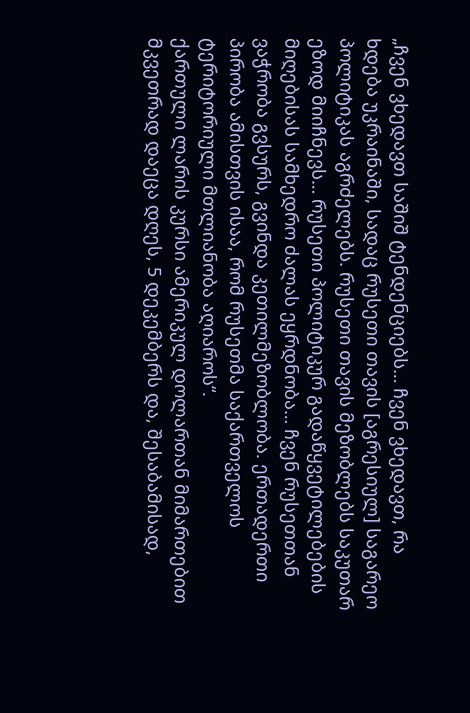„ჩვენ ვხედავთ საშიშ ტენდენციებს… ჩვენ ვხედავთ, რა ხდება უკრაინაში, სადაც რუსეთი თავის [აგრესიულ] საგარეო პოლიტიკას აგრძელებს. რუსეთი თავის მეზობლებს საკუთარ ეზოდ მიიჩნევს… რუსეთი პოლიტიკურ გადაწყვეტილებების მიღებისას სამხედრო ძალას ეყრდნობა… ჩვენ რუსეთთან ვაჭრობა გვსურს, გვინდა კეთილმეზობლობა. ერთადერთი პირობა ამისთვის ისაა, რომ რუსეთმა საქართველოს ტერიტორიული მთლიანობა აღიაროს“.
ქართული ლარის კურსი ამერიკულ დოლართან მიმართებით მკვეთრად დაეცა დღეს, 5 დეკემბერს და, შესაბამისად,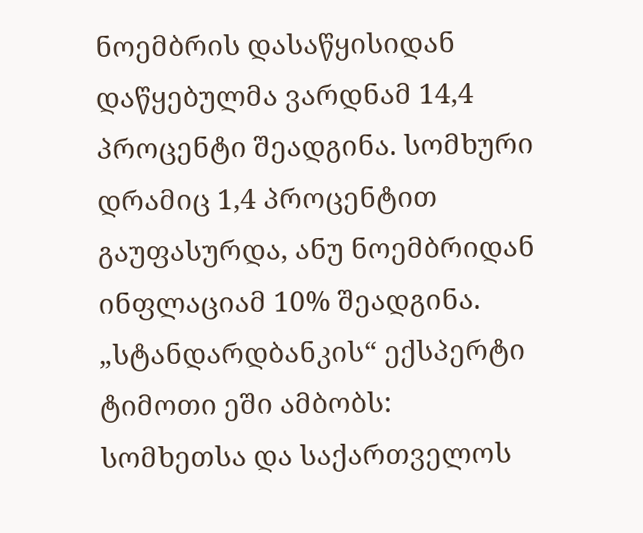ნოემბრის დასაწყისიდან დაწყებულმა ვარდნამ 14,4 პროცენტი შეადგინა. სომხური დრამიც 1,4 პროცენტით გაუფასურდა, ანუ ნოემბრიდან ინფლაციამ 10% შეადგინა.
„სტანდარდბანკის“ ექსპერტი ტიმოთი ეში ამბობს:
სომხეთსა და საქართველოს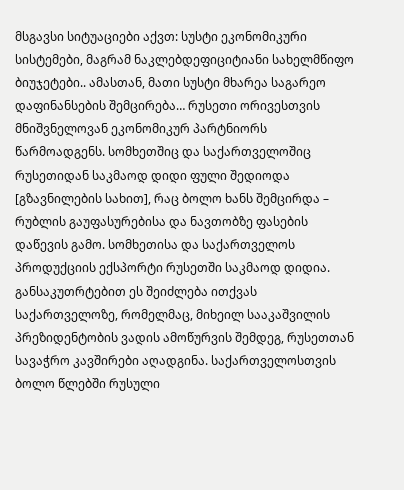მსგავსი სიტუაციები აქვთ: სუსტი ეკონომიკური სისტემები, მაგრამ ნაკლებდეფიციტიანი სახელმწიფო ბიუჯეტები.. ამასთან, მათი სუსტი მხარეა საგარეო დაფინანსების შემცირება… რუსეთი ორივესთვის მნიშვნელოვან ეკონომიკურ პარტნიორს წარმოადგენს. სომხეთშიც და საქართველოშიც რუსეთიდან საკმაოდ დიდი ფული შედიოდა [გზავნილების სახით], რაც ბოლო ხანს შემცირდა – რუბლის გაუფასურებისა და ნავთობზე ფასების დაწევის გამო. სომხეთისა და საქართველოს პროდუქციის ექსპორტი რუსეთში საკმაოდ დიდია. განსაკუთრტებით ეს შეიძლება ითქვას საქართველოზე, რომელმაც, მიხეილ სააკაშვილის პრეზიდენტობის ვადის ამოწურვის შემდეგ, რუსეთთან სავაჭრო კავშირები აღადგინა. საქართველოსთვის ბოლო წლებში რუსული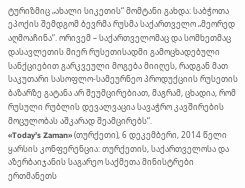ტურიზმიც „ახალი სიკეთის“ მომტანი გახდა: საბჭოთა ეპოქის შემდგომ ბევრმა რუსმა საქართველო „მეორედ აღმოაჩინა“. ორივემ – საქართველომაც და სომხეთმაც დასავლეთის მიერ რუსეთისადმი გამოცხადებული სანქციებით გარკვეული მოგება მიიღეს, რადგან მათ საკუთარი სასოფლო-სამეურნეო პროდუქციის რუსეთის ბაზარზე გატანა არ შეუმცირებიათ, მაგრამ, ცხადია, რომ რუსული რუბლის დევალვაცია სავაჭრო კავშირების მოცულობას აშკარად შეამცირებს“.
«Today’s Zaman» (თურქეთი), 6 დეკემბერი, 2014 წელი
ყარსის კონფერენცია: თურქეთის, საქართველოსა და აზერბაიჯანის საგარეო საქმეთა მინისტრები ერთმანეთს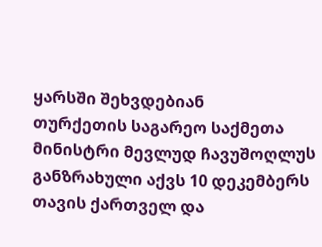ყარსში შეხვდებიან
თურქეთის საგარეო საქმეთა მინისტრი მევლუდ ჩავუშოღლუს განზრახული აქვს 10 დეკემბერს თავის ქართველ და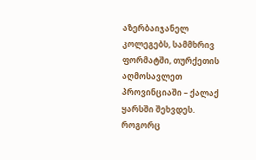აზერბაიჯანელ კოლეგებს, სამმხრივ ფორმატში, თურქეთის აღმოსავლეთ პროვინციაში – ქალაქ ყარსში შეხვდეს.
როგორც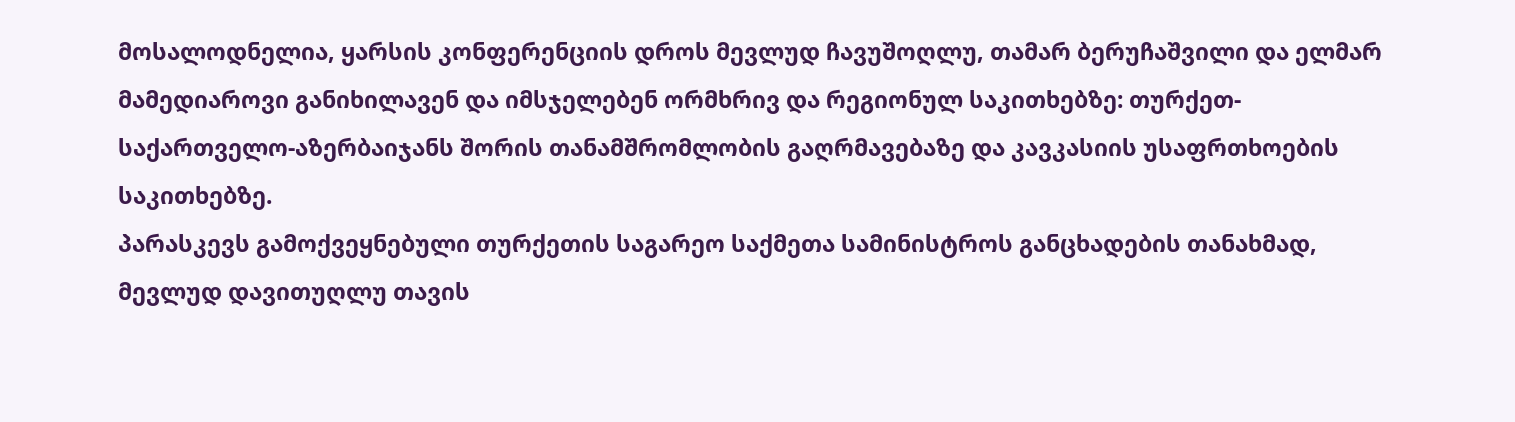მოსალოდნელია, ყარსის კონფერენციის დროს მევლუდ ჩავუშოღლუ, თამარ ბერუჩაშვილი და ელმარ მამედიაროვი განიხილავენ და იმსჯელებენ ორმხრივ და რეგიონულ საკითხებზე: თურქეთ-საქართველო-აზერბაიჯანს შორის თანამშრომლობის გაღრმავებაზე და კავკასიის უსაფრთხოების საკითხებზე.
პარასკევს გამოქვეყნებული თურქეთის საგარეო საქმეთა სამინისტროს განცხადების თანახმად, მევლუდ დავითუღლუ თავის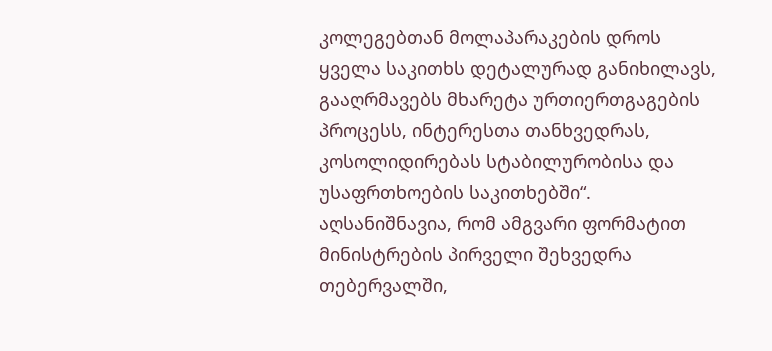კოლეგებთან მოლაპარაკების დროს ყველა საკითხს დეტალურად განიხილავს, გააღრმავებს მხარეტა ურთიერთგაგების პროცესს, ინტერესთა თანხვედრას, კოსოლიდირებას სტაბილურობისა და უსაფრთხოების საკითხებში“.
აღსანიშნავია, რომ ამგვარი ფორმატით მინისტრების პირველი შეხვედრა თებერვალში,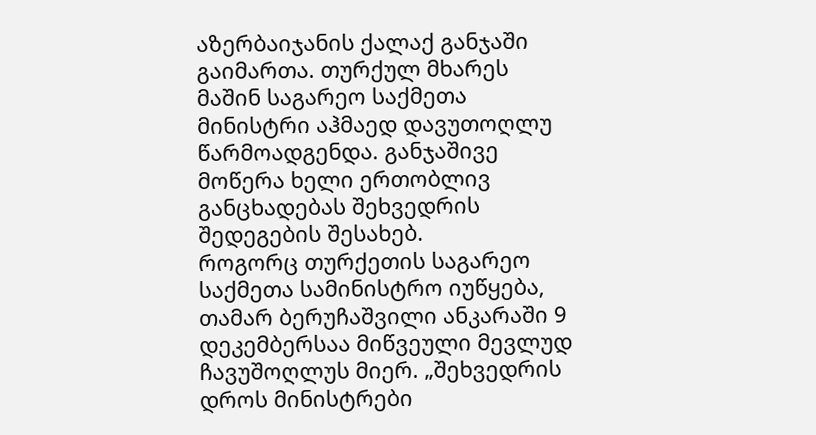აზერბაიჯანის ქალაქ განჯაში გაიმართა. თურქულ მხარეს მაშინ საგარეო საქმეთა მინისტრი აჰმაედ დავუთოღლუ წარმოადგენდა. განჯაშივე მოწერა ხელი ერთობლივ განცხადებას შეხვედრის შედეგების შესახებ.
როგორც თურქეთის საგარეო საქმეთა სამინისტრო იუწყება, თამარ ბერუჩაშვილი ანკარაში 9 დეკემბერსაა მიწვეული მევლუდ ჩავუშოღლუს მიერ. „შეხვედრის დროს მინისტრები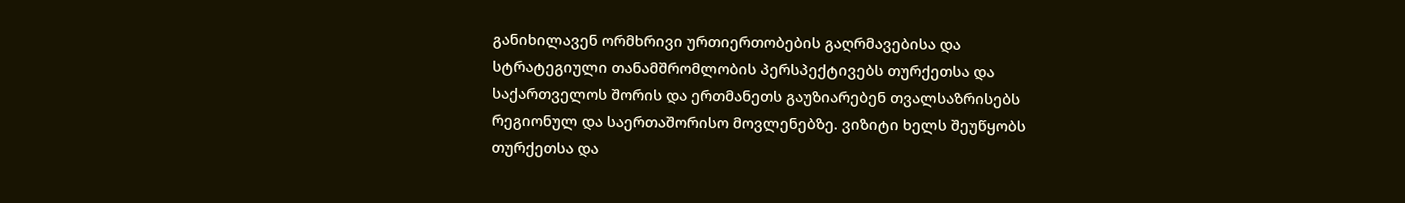განიხილავენ ორმხრივი ურთიერთობების გაღრმავებისა და სტრატეგიული თანამშრომლობის პერსპექტივებს თურქეთსა და საქართველოს შორის და ერთმანეთს გაუზიარებენ თვალსაზრისებს რეგიონულ და საერთაშორისო მოვლენებზე. ვიზიტი ხელს შეუწყობს თურქეთსა და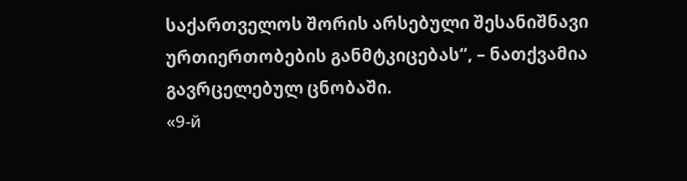საქართველოს შორის არსებული შესანიშნავი ურთიერთობების განმტკიცებას“, – ნათქვამია გავრცელებულ ცნობაში.
«9-й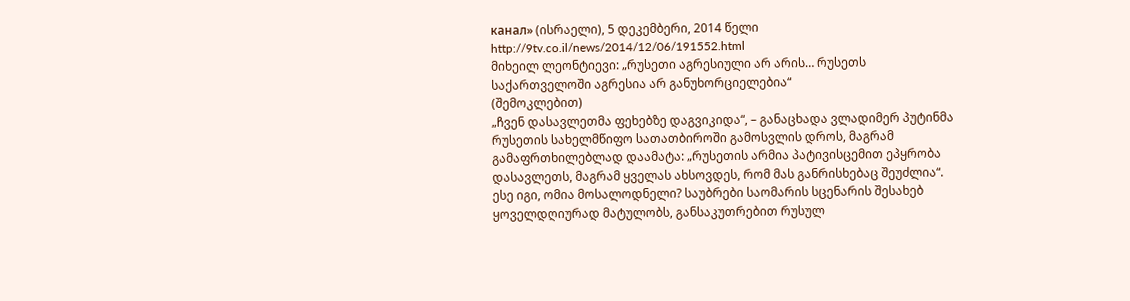канал» (ისრაელი), 5 დეკემბერი, 2014 წელი
http://9tv.co.il/news/2014/12/06/191552.html
მიხეილ ლეონტიევი: „რუსეთი აგრესიული არ არის… რუსეთს საქართველოში აგრესია არ განუხორციელებია“
(შემოკლებით)
„ჩვენ დასავლეთმა ფეხებზე დაგვიკიდა“, – განაცხადა ვლადიმერ პუტინმა რუსეთის სახელმწიფო სათათბიროში გამოსვლის დროს, მაგრამ გამაფრთხილებლად დაამატა: „რუსეთის არმია პატივისცემით ეპყრობა დასავლეთს, მაგრამ ყველას ახსოვდეს, რომ მას განრისხებაც შეუძლია“. ესე იგი, ომია მოსალოდნელი? საუბრები საომარის სცენარის შესახებ ყოველდღიურად მატულობს, განსაკუთრებით რუსულ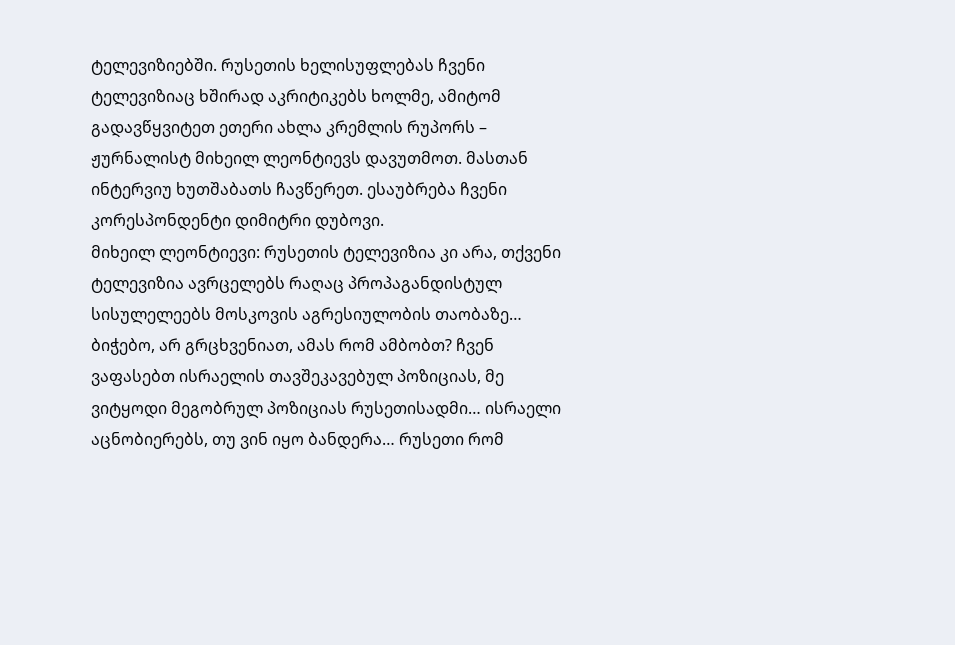ტელევიზიებში. რუსეთის ხელისუფლებას ჩვენი ტელევიზიაც ხშირად აკრიტიკებს ხოლმე, ამიტომ გადავწყვიტეთ ეთერი ახლა კრემლის რუპორს – ჟურნალისტ მიხეილ ლეონტიევს დავუთმოთ. მასთან ინტერვიუ ხუთშაბათს ჩავწერეთ. ესაუბრება ჩვენი კორესპონდენტი დიმიტრი დუბოვი.
მიხეილ ლეონტიევი: რუსეთის ტელევიზია კი არა, თქვენი ტელევიზია ავრცელებს რაღაც პროპაგანდისტულ სისულელეებს მოსკოვის აგრესიულობის თაობაზე… ბიჭებო, არ გრცხვენიათ, ამას რომ ამბობთ? ჩვენ ვაფასებთ ისრაელის თავშეკავებულ პოზიციას, მე ვიტყოდი მეგობრულ პოზიციას რუსეთისადმი… ისრაელი აცნობიერებს, თუ ვინ იყო ბანდერა… რუსეთი რომ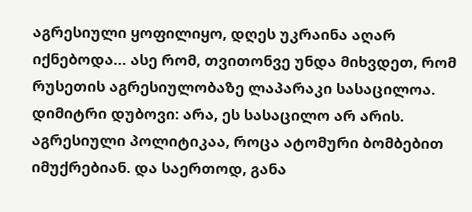აგრესიული ყოფილიყო, დღეს უკრაინა აღარ იქნებოდა… ასე რომ, თვითონვე უნდა მიხვდეთ, რომ რუსეთის აგრესიულობაზე ლაპარაკი სასაცილოა.
დიმიტრი დუბოვი: არა, ეს სასაცილო არ არის. აგრესიული პოლიტიკაა, როცა ატომური ბომბებით იმუქრებიან. და საერთოდ, განა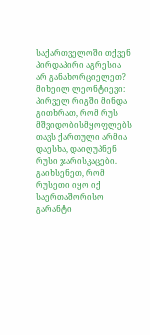საქართველოში თქვენ პირდაპირი აგრესია არ განახორციელეთ?
მიხეილ ლეონტიევი: პირველ რიგში მინდა გითხრათ, რომ რუს მშვიდობისმყოფლებს თავს ქართული არმია დაესხა, დაიღუპნენ რუსი ჯარისკაცები. გაიხსენეთ, რომ რუსეთი იყო იქ საერთაშორისო გარანტი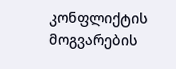კონფლიქტის მოგვარების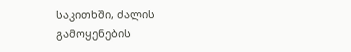საკითხში, ძალის გამოყენების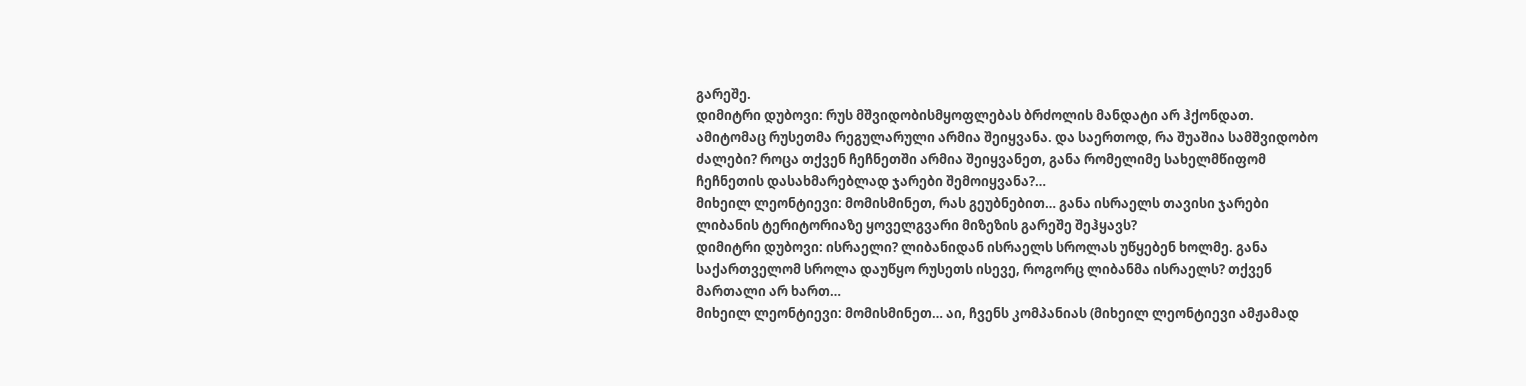გარეშე.
დიმიტრი დუბოვი: რუს მშვიდობისმყოფლებას ბრძოლის მანდატი არ ჰქონდათ. ამიტომაც რუსეთმა რეგულარული არმია შეიყვანა. და საერთოდ, რა შუაშია სამშვიდობო ძალები? როცა თქვენ ჩეჩნეთში არმია შეიყვანეთ, განა რომელიმე სახელმწიფომ ჩეჩნეთის დასახმარებლად ჯარები შემოიყვანა?…
მიხეილ ლეონტიევი: მომისმინეთ, რას გეუბნებით… განა ისრაელს თავისი ჯარები ლიბანის ტერიტორიაზე ყოველგვარი მიზეზის გარეშე შეჰყავს?
დიმიტრი დუბოვი: ისრაელი? ლიბანიდან ისრაელს სროლას უწყებენ ხოლმე. განა საქართველომ სროლა დაუწყო რუსეთს ისევე, როგორც ლიბანმა ისრაელს? თქვენ მართალი არ ხართ…
მიხეილ ლეონტიევი: მომისმინეთ… აი, ჩვენს კომპანიას (მიხეილ ლეონტიევი ამჟამად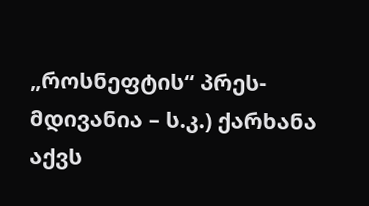„როსნეფტის“ პრეს-მდივანია – ს.კ.) ქარხანა აქვს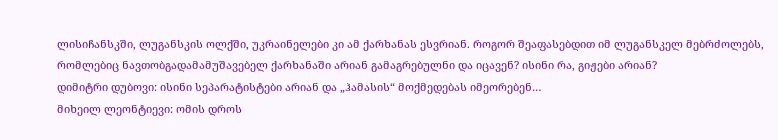ლისიჩანსკში, ლუგანსკის ოლქში, უკრაინელები კი ამ ქარხანას ესვრიან. როგორ შეაფასებდით იმ ლუგანსკელ მებრძოლებს, რომლებიც ნავთობგადამამუშავებელ ქარხანაში არიან გამაგრებულნი და იცავენ? ისინი რა, გიჟები არიან?
დიმიტრი დუბოვი: ისინი სეპარატისტები არიან და „ჰამასის“ მოქმედებას იმეორებენ…
მიხეილ ლეონტიევი: ომის დროს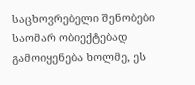საცხოვრებელი შენობები საომარ ობიექტებად გამოიყენება ხოლმე, ეს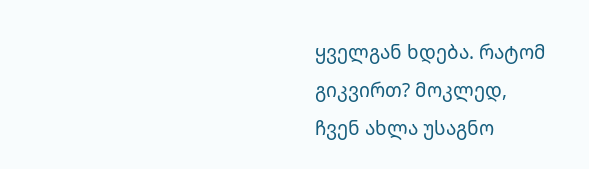ყველგან ხდება. რატომ გიკვირთ? მოკლედ, ჩვენ ახლა უსაგნო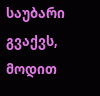საუბარი გვაქვს, მოდით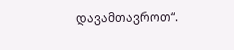დავამთავროთ“.